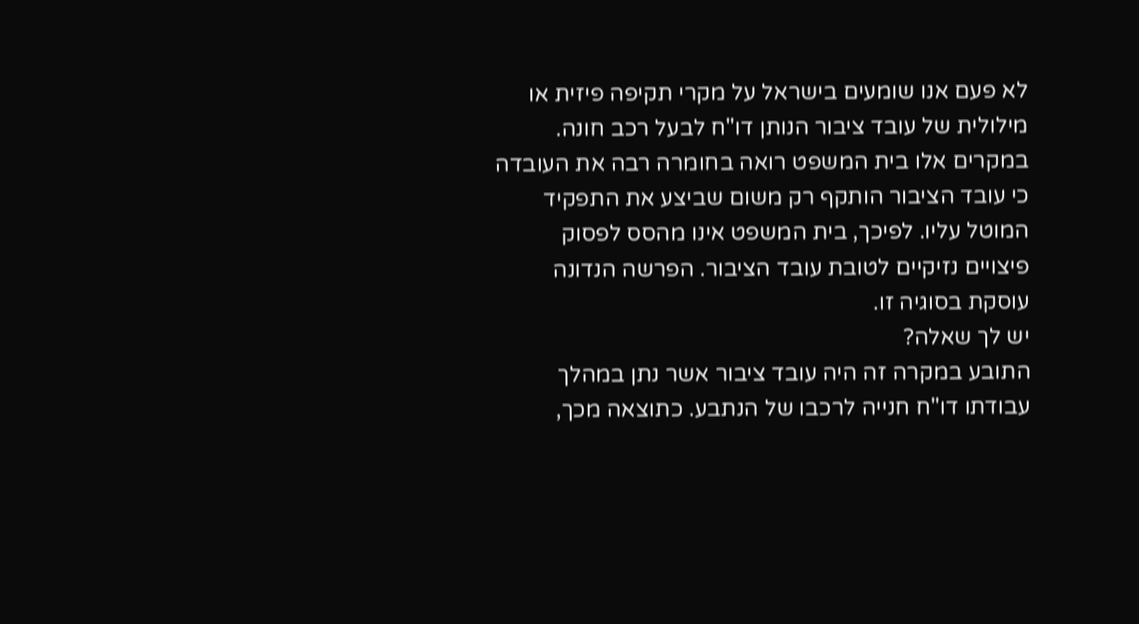לא פעם אנו שומעים בישראל על מקרי תקיפה פיזית או מילולית של עובד ציבור הנותן דו"ח לבעל רכב חונה. במקרים אלו בית המשפט רואה בחומרה רבה את העובדה כי עובד הציבור הותקף רק משום שביצע את התפקיד המוטל עליו. לפיכך, בית המשפט אינו מהסס לפסוק פיצויים נזיקיים לטובת עובד הציבור. הפרשה הנדונה עוסקת בסוגיה זו.
יש לך שאלה?
התובע במקרה זה היה עובד ציבור אשר נתן במהלך עבודתו דו"ח חנייה לרכבו של הנתבע. כתוצאה מכך,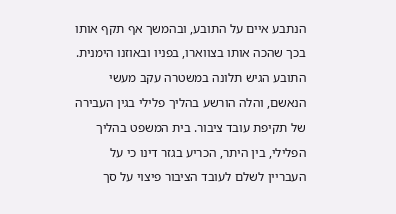הנתבע איים על התובע, ובהמשך אף תקף אותו בכך שהכה אותו בצווארו, בפניו ובאוזנו הימנית. התובע הגיש תלונה במשטרה עקב מעשי הנאשם, והלה הורשע בהליך פלילי בגין העבירה של תקיפת עובד ציבור. בית המשפט בהליך הפלילי, בין היתר, הכריע בגזר דינו כי על העבריין לשלם לעובד הציבור פיצוי על סך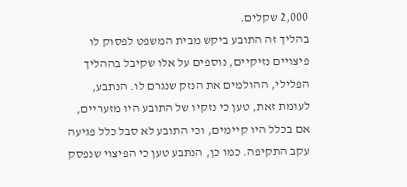2,000 שקלים.
בהליך זה התובע ביקש מבית המשפט לפסוק לו פיצויים נזיקיים, נוספים על אלו שקיבל בההליך הפלילי, ההולמים את הנזק שנגרם לו. הנתבע, לעומת זאת, טען כי נזקיו של התובע היו מזעריים, אם בכלל היו קיימים, וכי התובע לא סבל כלל פגיעה עקב התקיפה. כמו כן, הנתבע טען כי הפיצוי שנפסק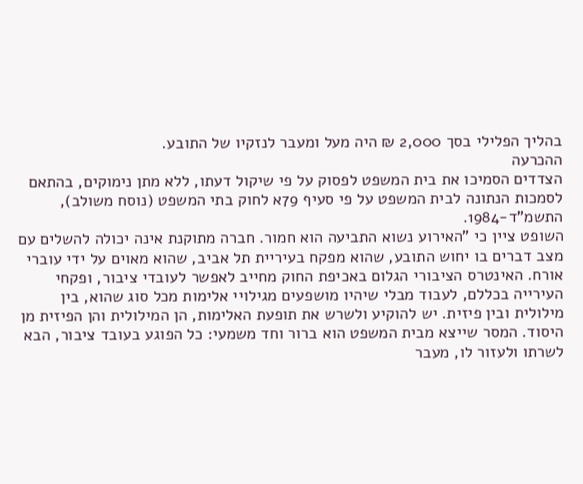בהליך הפלילי בסך 2,000 ₪ היה מעל ומעבר לנזקיו של התובע.
ההכרעה
הצדדים הסמיכו את בית המשפט לפסוק על פי שיקול דעתו, ללא מתן נימוקים, בהתאם לסמכות הנתונה לבית המשפט על פי סעיף 79א לחוק בתי המשפט (נוסח משולב), התשמ"ד-1984.
השופט ציין כי "האירוע נשוא התביעה הוא חמור. חברה מתוקנת אינה יכולה להשלים עם מצב דברים בו יחוש התובע, שהוא מפקח בעיריית תל אביב, שהוא מאוים על ידי עוברי אורח. האינטרס הציבורי הגלום באכיפת החוק מחייב לאפשר לעובדי ציבור, ופקחי העירייה בכללם, לעבוד מבלי שיהיו מושפעים מגילויי אלימות מכל סוג שהוא, בין מילולית ובין פיזית. יש להוקיע ולשרש את תופעת האלימות, הן המילולית והן הפיזית מן היסוד. המסר שייצא מבית המשפט הוא ברור וחד משמעי: כל הפוגע בעובד ציבור, הבא לשרתו ולעזור לו, מעבר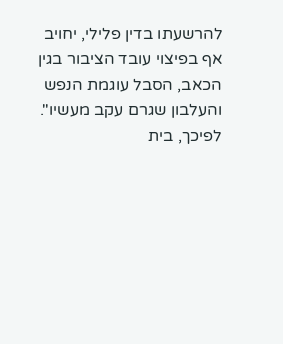להרשעתו בדין פלילי, יחויב אף בפיצוי עובד הציבור בגין הכאב, הסבל עוגמת הנפש והעלבון שגרם עקב מעשיו". לפיכך, בית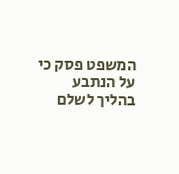המשפט פסק כי על הנתבע בהליך לשלם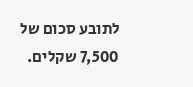לתובע סכום של 7,500 שקלים.